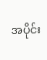အပိုင်း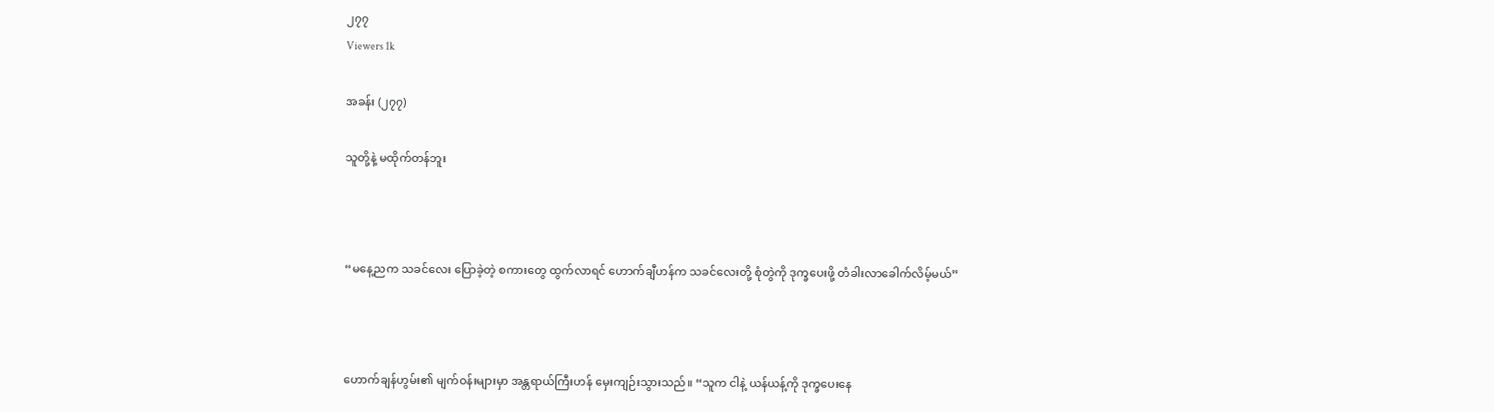၂၇၇
Viewers 1k

အခန်း (၂၇၇)

သူတို့နဲ့ မထိုက်တန်ဘူး



“မနေ့ညက သခင်လေး ပြောခဲ့တဲ့ စကားတွေ ထွက်လာရင် ဟောက်ချီဟန်က သခင်လေးတို့ စုံတွဲကို ဒုက္ခပေးဖို့ တံခါးလာခေါက်လိမ့်မယ်”



ဟောက်ချန်ဟွမ်း၏ မျက်ဝန်းများမှာ အန္တရာယ်ကြီးဟန် မှေးကျဉ်းသွားသည်။ “သူက ငါနဲ့ ယန်ယန့်ကို ဒုက္ခပေးနေ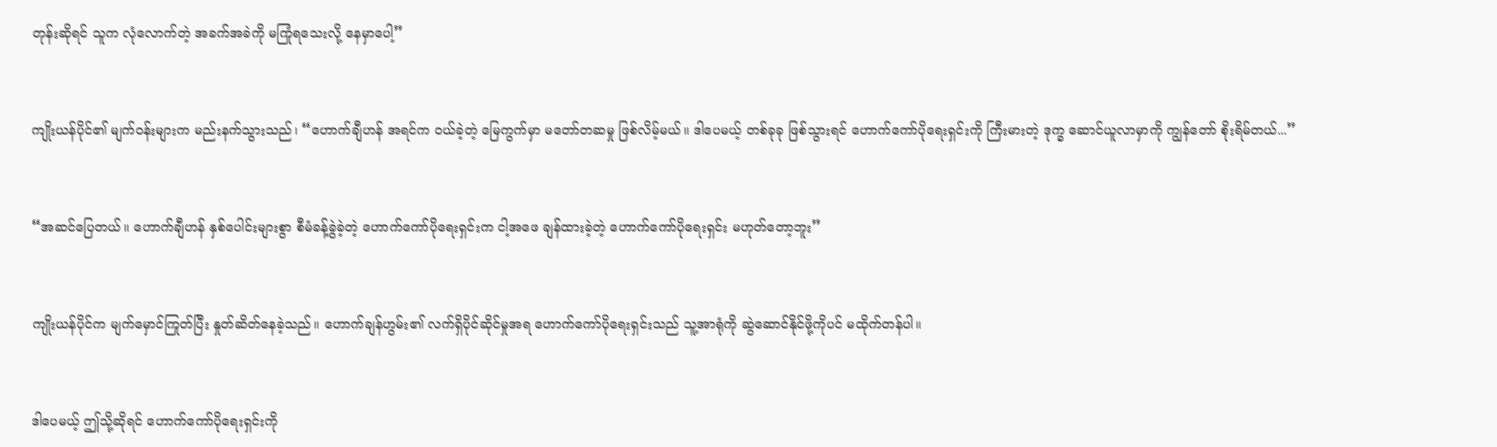တုန်းဆိုရင် သူက လုံလောက်တဲ့ အခက်အခဲကို မကြုံရသေးလို့ နေမှာပေါ့”



ကျိုးယန်ပိုင်၏ မျက်ဝန်းများက မည်းနက်သွားသည်၊ “ဟောက်ချီဟန် အရင်က ဝယ်ခဲ့တဲ့ မြေကွက်မှာ မ‌တော်တဆမှု ဖြစ်လိမ့်မယ်။ ဒါပေမယ့် တစ်ခုခု ဖြစ်သွားရင် ဟောက်ကော်ပိုရေးရှင်းကို ကြီးမားတဲ့ ဒုက္ခ ဆောင်ယူလာမှာကို ကျွန်တော် စိုးရိမ်တယ်...”



“အဆင်ပြေတယ်။ ဟောက်ချီဟန် နှစ်ပေါင်းများစွာ စီမံခန့်ခွဲခဲ့တဲ့ ဟောက်ကော်ပိုရေးရှင်းက ငါ့အဖေ ချန်ထားခဲ့တဲ့ ဟောက်ကော်ပိုရေးရှင်း မဟုတ်‌တော့ဘူး”



ကျိုးယန်ပိုင်က မျက်မှောင်ကြုတ်ပြီး နှုတ်ဆိတ်နေခဲ့သည်။ ဟောက်ချန်ဟွမ်း၏ လက်ရှိပိုင်ဆိုင်မှုအရ ဟောက်ကော်ပိုရေးရှင်းသည် သူ့အာရုံကို ဆွဲ‌ဆောင်နိုင်ဖို့ကိုပင် မထိုက်တန်ပါ။



ဒါပေမယ့် ဤသို့ဆိုရင် ဟောက်ကော်ပိုရေးရှင်းကို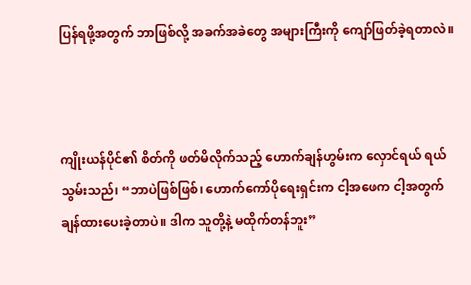ပြန်ရဖို့အတွက် ဘာဖြစ်လို့ အခက်အခဲတွေ အများကြီးကို ကျော်ဖြတ်ခဲ့ရတာလဲ။



ကျိုးယန်ပိုင်၏ စိတ်ကို ဖတ်မိလိုက်သည့် ဟောက်ချန်ဟွမ်းက လှောင်ရယ် ရယ်သွမ်းသည်၊ “ဘာပဲဖြစ်ဖြစ်၊ ဟောက်ကော်ပိုရေးရှင်းက ငါ့အဖေက ငါ့အတွက် ချန်ထားပေးခဲ့တာပဲ။ ဒါက သူတို့နဲ့ မထိုက်တန်ဘူး”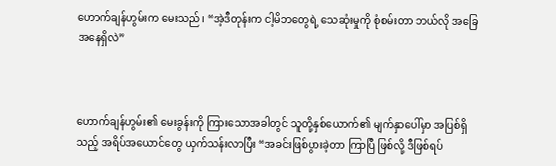ဟောက်ချန်ဟွမ်းက မေးသည်၊ “အဲ့ဒီတုန်းက ငါ့မိဘတွေရဲ့ သေဆုံးမှုကို စုံစမ်းတာ ဘယ်လို အခြေအနေရှိလဲ”



ဟောက်ချန်ဟွမ်း၏ မေးခွန်းကို ကြားသောအခါတွင် သူတို့နှစ်ယောက်၏ မျက်နှာပေါ်မှာ အပြစ်ရှိသည့် အရိပ်အယောင်တွေ ယှက်သန်းလာပြီး “အခင်းဖြစ်ပွားခဲ့တာ ကြာပြီ ဖြစ်လို့ ဒီဖြစ်ရပ်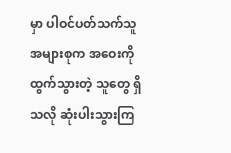မှာ ပါဝင်ပတ်သက်သူ အများစုက အဝေးကို ထွက်သွားတဲ့ သူတွေ ရှိသလို ဆုံးပါးသွားကြ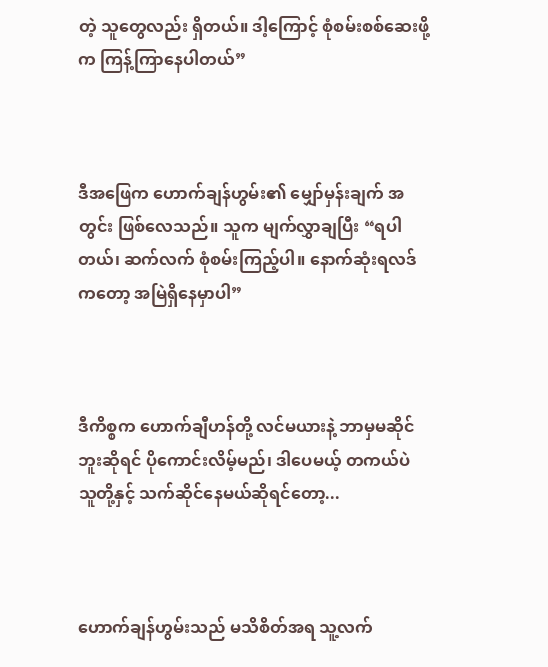တဲ့ သူတွေလည်း ရှိတယ်။ ဒါ့ကြောင့် စုံစမ်းစစ်ဆေးဖို့က ကြန့်ကြာနေပါတယ်”



ဒီအဖြေက ဟောက်ချန်ဟွမ်း၏ မျှော်မှန်းချက် အတွင်း ဖြစ်လေသည်။ သူက မျက်လွှာချပြီး “ရပါတယ်၊ ဆက်လက် စုံစမ်းကြည့်ပါ။ နောက်ဆုံးရလဒ်ကတော့ အမြဲရှိနေမှာပါ”



ဒီကိစ္စက ဟောက်ချီဟန်တို့ လင်မယားနဲ့ ဘာမှမဆိုင်ဘူးဆိုရင် ပိုကောင်းလိမ့်မည်၊ ဒါပေမယ့် တကယ်ပဲ သူတို့နှင့် သက်ဆိုင်နေမယ်ဆိုရင်တော့...



ဟောက်ချန်ဟွမ်းသည် မသိစိတ်အရ သူ့လက်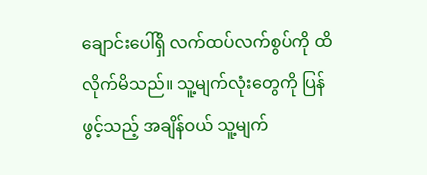ချောင်းပေါ်ရှိ လက်ထပ်လက်စွပ်ကို ထိလိုက်မိသည်။ သူ့မျက်လုံးတွေကို ပြန်ဖွင့်သည့် အချိန်ဝယ် သူ့မျက်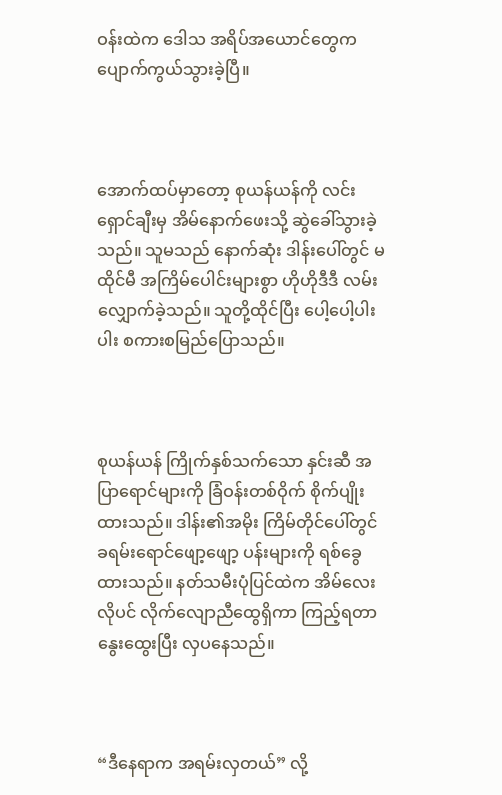ဝန်းထဲက ဒေါသ အရိပ်အယောင်တွေက ပျောက်ကွယ်သွားခဲ့ပြီ။



အောက်ထပ်မှာတော့ စုယန်ယန်ကို လင်းရှောင်ချီးမှ အိမ်နောက်ဖေးသို့ ဆွဲခေါ်သွားခဲ့သည်။ သူမသည် နောက်ဆုံး ဒါန်းပေါ်တွင် မထိုင်မီ အကြိမ်ပေါင်းများစွာ ဟိုဟိုဒီဒီ လမ်းလျှောက်ခဲ့သည်။ သူတို့ထိုင်ပြီး ပေါ့ပေါ့ပါးပါး စကားစမြည်ပြောသည်။



စုယန်ယန် ကြိုက်နှစ်သက်သော နှင်းဆီ အပြာရောင်များကို ခြံဝန်းတစ်ဝိုက် စိုက်ပျိုးထားသည်။ ဒါန်း၏အမိုး ကြိမ်တိုင်ပေါ်တွင် ခရမ်းရောင်ဖျော့ဖျော့ ပန်းများကို ရစ်ခွေထားသည်။ နတ်သမီးပုံပြင်ထဲက အိမ်လေးလိုပင် လိုက်လျောညီထွေရှိကာ ကြည့်ရတာ နွေးထွေးပြီး လှပနေသည်။



“ဒီနေရာက အရမ်းလှတယ်” လို့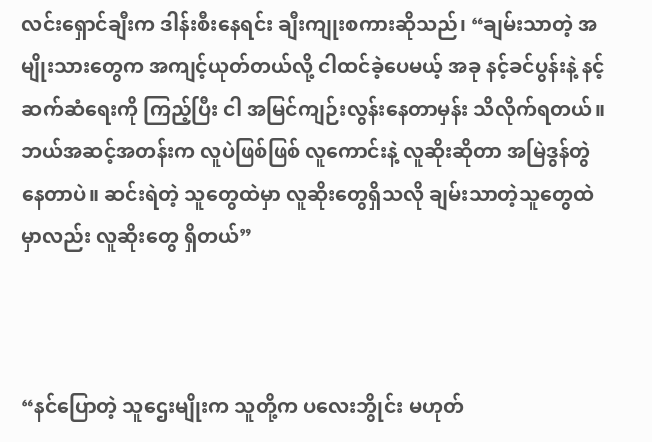လင်းရှောင်ချီးက ဒါန်းစီးနေရင်း ချီးကျုးစကားဆိုသည်၊ “ချမ်းသာတဲ့ အမျိုးသားတွေက အကျင့်ယုတ်တယ်လို့ ငါထင်ခဲ့ပေမယ့် အခု နင့်ခင်ပွန်းနဲ့ နင့် ဆက်ဆံရေးကို ကြည့်ပြီး ငါ အမြင်ကျဉ်းလွန်းနေတာမှန်း သိလိုက်ရတယ်။ ဘယ်အဆင့်အတန်းက လူပဲဖြစ်ဖြစ် လူကောင်းနဲ့ လူဆိုးဆိုတာ အမြဲဒွန်တွဲ နေတာပဲ။ ဆင်းရဲတဲ့ သူတွေထဲမှာ လူဆိုးတွေရှိသလို ချမ်းသာတဲ့သူတွေထဲမှာလည်း လူဆိုးတွေ ရှိတယ်”



“နင်ပြောတဲ့ သူဌေးမျိုးက သူတို့က ပလေးဘွိုင်း မဟုတ်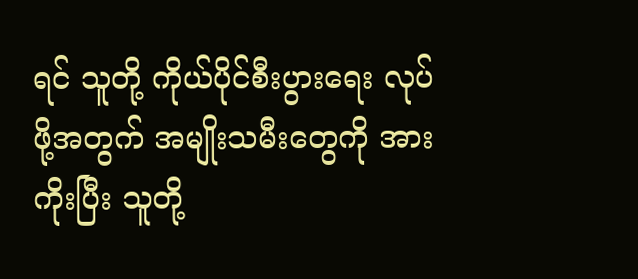ရင် သူတို့ ကိုယ်ပိုင်စီးပွားရေး လုပ်ဖို့အတွက် အမျိုးသမီး‌တွေကို အားကိုးပြီး သူတို့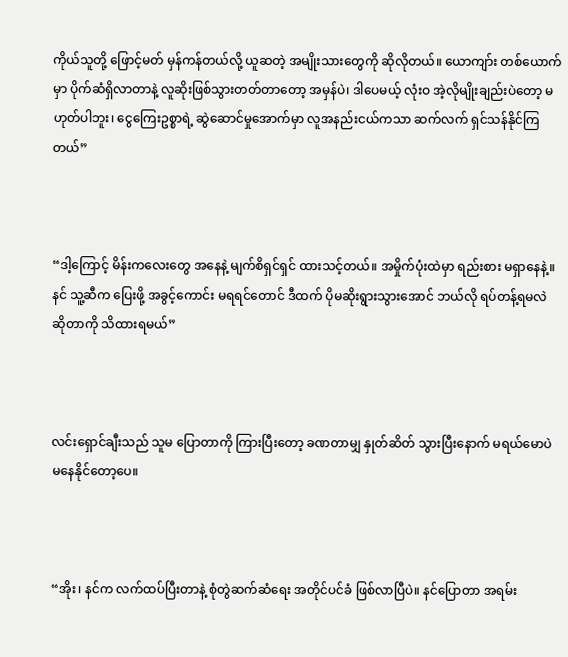ကိုယ်သူတို့ ဖြောင့်မတ် မှန်ကန်တယ်လို့ ယူဆတဲ့ အမျိုးသားတွေကို ဆိုလိုတယ်။ ယောကျာ်း တစ်ယောက်မှာ ပိုက်ဆံရှိလာတာနဲ့ လူဆိုးဖြစ်သွားတတ်တာတော့ အမှန်ပဲ၊ ဒါပေမယ့် လုံးဝ အဲ့လိုမျိုးချည်းပဲတော့ မဟုတ်ပါဘူး၊ ငွေကြေးဥစ္စာရဲ့ ဆွဲဆောင်မှုအောက်မှာ လူအနည်းငယ်ကသာ ဆက်လက် ရှင်သန်နိုင်ကြတယ်”



“ဒါ့ကြောင့် မိန်းကလေးတွေ အနေနဲ့ မျက်စိရှင်ရှင် ထားသင့်တယ်။ အမှိုက်ပုံးထဲမှာ ရည်းစား မရှာနေနဲ့။ နင် သူ့ဆီက ပြေးဖို့ အခွင့်ကောင်း မရရင်တောင် ဒီထက် ပိုမဆိုးရွားသွားအောင် ဘယ်လို ရပ်တန့်ရမလဲ ဆိုတာကို သိထားရမယ်”



လင်းရှောင်ချီးသည် သူမ ပြောတာကို ကြားပြီးတော့ ခဏတာမျှ နှုတ်ဆိတ် သွားပြီးနောက် မရယ်မောပဲ မနေနိုင်တော့ပေ။



“အိုး၊ နင်က လက်ထပ်ပြီးတာနဲ့ စုံတွဲဆက်ဆံရေး အတိုင်ပင်ခံ ဖြစ်လာပြီပဲ။ နင်ပြောတာ အရမ်း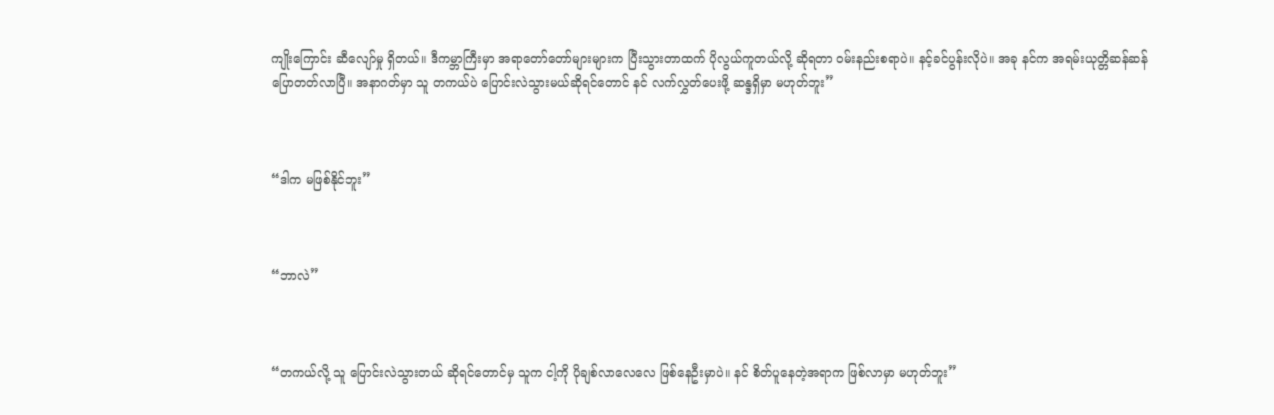ကျိုးကြောင်း ဆီလျော်မှု ရှိတယ်။ ဒီကမ္ဘာကြီးမှာ အရာတော်‌တော်များများက ပြီးသွားတာထက် ပိုလွယ်ကူတယ်လို့ ဆိုရတာ ဝမ်းနည်းစရာပဲ။ နင့်ခင်ပွန်းလိုပဲ။ အခု နင်က အရမ်းယုတ္တိဆန်ဆန် ပြောတတ်လာပြီ။ အနာဂတ်မှာ သူ တကယ်ပဲ ပြောင်းလဲသွားမယ်ဆိုရင်တောင် နင် လက်လွှတ်ပေးဖို့ ဆန္ဒရှိမှာ မဟုတ်ဘူး”



“ဒါက မဖြစ်နိုင်ဘူး”



“ဘာလဲ”



“တကယ်လို့ သူ ပြောင်းလဲသွားတယ် ဆိုရင်တောင်မှ သူက ငါ့ကို ပိုချစ်လာလေလေ ဖြစ်နေဦးမှာပဲ။ နင် စိတ်ပူနေတဲ့အရာက ဖြစ်လာမှာ မဟုတ်ဘူး”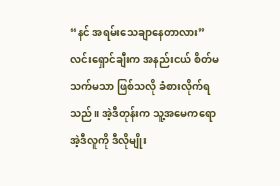“နင် အရမ်းသေချာနေတာလား” လင်းရှောင်ချီးက အနည်းငယ် စိတ်မသက်မသာ ဖြစ်သလို ခံစားလိုက်ရသည်။ အဲ့ဒီတုန်းက သူ့အမေကရော အဲ့ဒီလူကို ဒီလိုမျိုး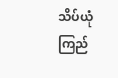သိပ်ယုံကြည်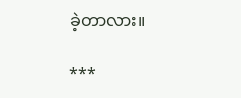ခဲ့တာလား။

***